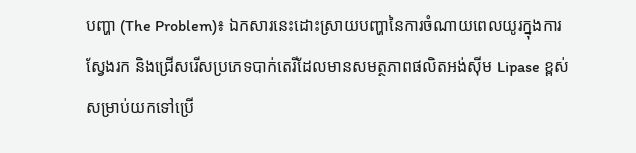បញ្ហា (The Problem)៖ ឯកសារនេះដោះស្រាយបញ្ហានៃការចំណាយពេលយូរក្នុងការស្វែងរក និងជ្រើសរើសប្រភេទបាក់តេរីដែលមានសមត្ថភាពផលិតអង់ស៊ីម Lipase ខ្ពស់សម្រាប់យកទៅប្រើ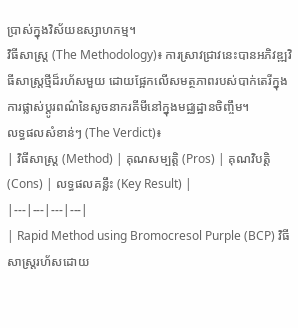ប្រាស់ក្នុងវិស័យឧស្សាហកម្ម។
វិធីសាស្ត្រ (The Methodology)៖ ការស្រាវជ្រាវនេះបានអភិវឌ្ឍវិធីសាស្ត្រថ្មីដ៏រហ័សមួយ ដោយផ្អែកលើសមត្ថភាពរបស់បាក់តេរីក្នុងការផ្លាស់ប្តូរពណ៌នៃសូចនាករគីមីនៅក្នុងមជ្ឈដ្ឋានចិញ្ចឹម។
លទ្ធផលសំខាន់ៗ (The Verdict)៖
| វិធីសាស្ត្រ (Method) | គុណសម្បត្តិ (Pros) | គុណវិបត្តិ (Cons) | លទ្ធផលគន្លឹះ (Key Result) |
|---|---|---|---|
| Rapid Method using Bromocresol Purple (BCP) វិធីសាស្ត្ររហ័សដោយ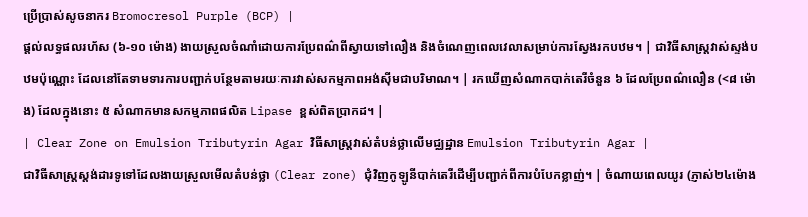ប្រើប្រាស់សូចនាករ Bromocresol Purple (BCP) |
ផ្តល់លទ្ធផលរហ័ស (៦-១០ ម៉ោង) ងាយស្រួលចំណាំដោយការប្រែពណ៌ពីស្វាយទៅលឿង និងចំណេញពេលវេលាសម្រាប់ការស្វែងរកបឋម។ | ជាវិធីសាស្ត្រវាស់ស្ទង់បឋមប៉ុណ្ណោះ ដែលនៅតែទាមទារការបញ្ជាក់បន្ថែមតាមរយៈការវាស់សកម្មភាពអង់ស៊ីមជាបរិមាណ។ | រកឃើញសំណាកបាក់តេរីចំនួន ៦ ដែលប្រែពណ៌លឿន (<៨ ម៉ោង) ដែលក្នុងនោះ ៥ សំណាកមានសកម្មភាពផលិត Lipase ខ្ពស់ពិតប្រាកដ។ |
| Clear Zone on Emulsion Tributyrin Agar វិធីសាស្ត្រវាស់តំបន់ថ្លាលើមជ្ឈដ្ឋាន Emulsion Tributyrin Agar |
ជាវិធីសាស្ត្រស្តង់ដារទូទៅដែលងាយស្រួលមើលតំបន់ថ្លា (Clear zone) ជុំវិញកូឡូនីបាក់តេរីដើម្បីបញ្ជាក់ពីការបំបែកខ្លាញ់។ | ចំណាយពេលយូរ (ភ្ញាស់២៤ម៉ោង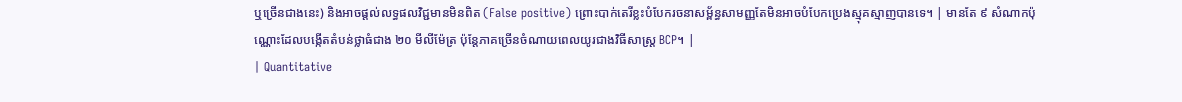ឬច្រើនជាងនេះ) និងអាចផ្តល់លទ្ធផលវិជ្ជមានមិនពិត (False positive) ព្រោះបាក់តេរីខ្លះបំបែករចនាសម្ព័ន្ធសាមញ្ញតែមិនអាចបំបែកប្រេងស្មុគស្មាញបានទេ។ | មានតែ ៩ សំណាកប៉ុណ្ណោះដែលបង្កើតតំបន់ថ្លាធំជាង ២០ មីលីម៉ែត្រ ប៉ុន្តែភាគច្រើនចំណាយពេលយូរជាងវិធីសាស្ត្រ BCP។ |
| Quantitative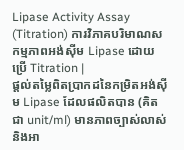Lipase Activity Assay (Titration) ការវិភាគបរិមាណសកម្មភាពអង់ស៊ីម Lipase ដោយប្រើ Titration |
ផ្តល់តម្លៃពិតប្រាកដនៃកម្រិតអង់ស៊ីម Lipase ដែលផលិតបាន (គិតជា unit/ml) មានភាពច្បាស់លាស់និងអា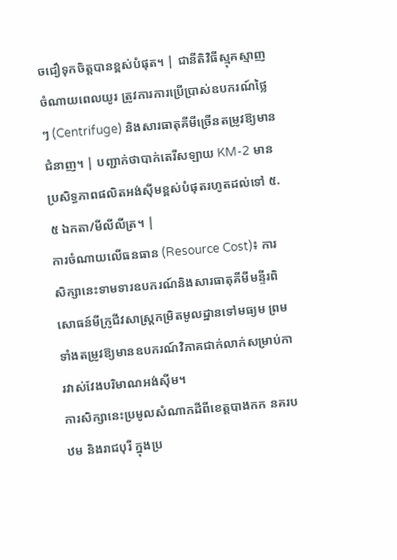ចជឿទុកចិត្តបានខ្ពស់បំផុត។ | ជានីតិវិធីស្មុគស្មាញ ចំណាយពេលយូរ ត្រូវការការប្រើប្រាស់ឧបករណ៍ថ្លៃៗ (Centrifuge) និងសារធាតុគីមីច្រើនតម្រូវឱ្យមានជំនាញ។ | បញ្ជាក់ថាបាក់តេរីសឡាយ KM-2 មានប្រសិទ្ធភាពផលិតអង់ស៊ីមខ្ពស់បំផុតរហូតដល់ទៅ ៥.៥ ឯកតា/មីលីលីត្រ។ |
ការចំណាយលើធនធាន (Resource Cost)៖ ការសិក្សានេះទាមទារឧបករណ៍និងសារធាតុគីមីមន្ទីរពិសោធន៍មីក្រូជីវសាស្ត្រកម្រិតមូលដ្ឋានទៅមធ្យម ព្រមទាំងតម្រូវឱ្យមានឧបករណ៍វិភាគជាក់លាក់សម្រាប់ការវាស់វែងបរិមាណអង់ស៊ីម។
ការសិក្សានេះប្រមូលសំណាកដីពីខេត្តបាងកក នគរបឋម និងរាជបុរី ក្នុងប្រ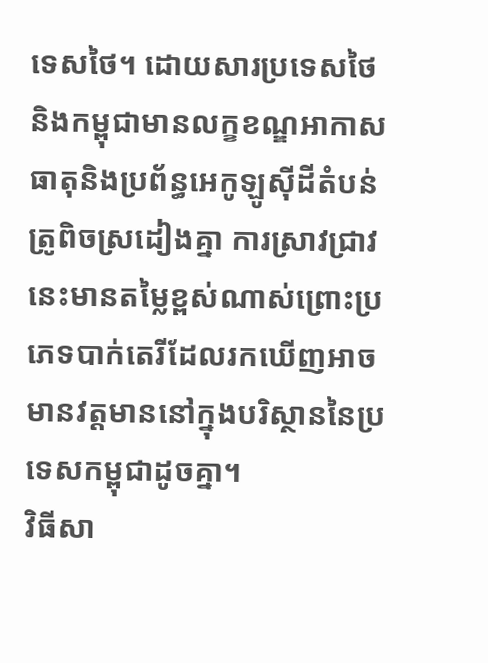ទេសថៃ។ ដោយសារប្រទេសថៃនិងកម្ពុជាមានលក្ខខណ្ឌអាកាសធាតុនិងប្រព័ន្ធអេកូឡូស៊ីដីតំបន់ត្រូពិចស្រដៀងគ្នា ការស្រាវជ្រាវនេះមានតម្លៃខ្ពស់ណាស់ព្រោះប្រភេទបាក់តេរីដែលរកឃើញអាចមានវត្តមាននៅក្នុងបរិស្ថាននៃប្រទេសកម្ពុជាដូចគ្នា។
វិធីសា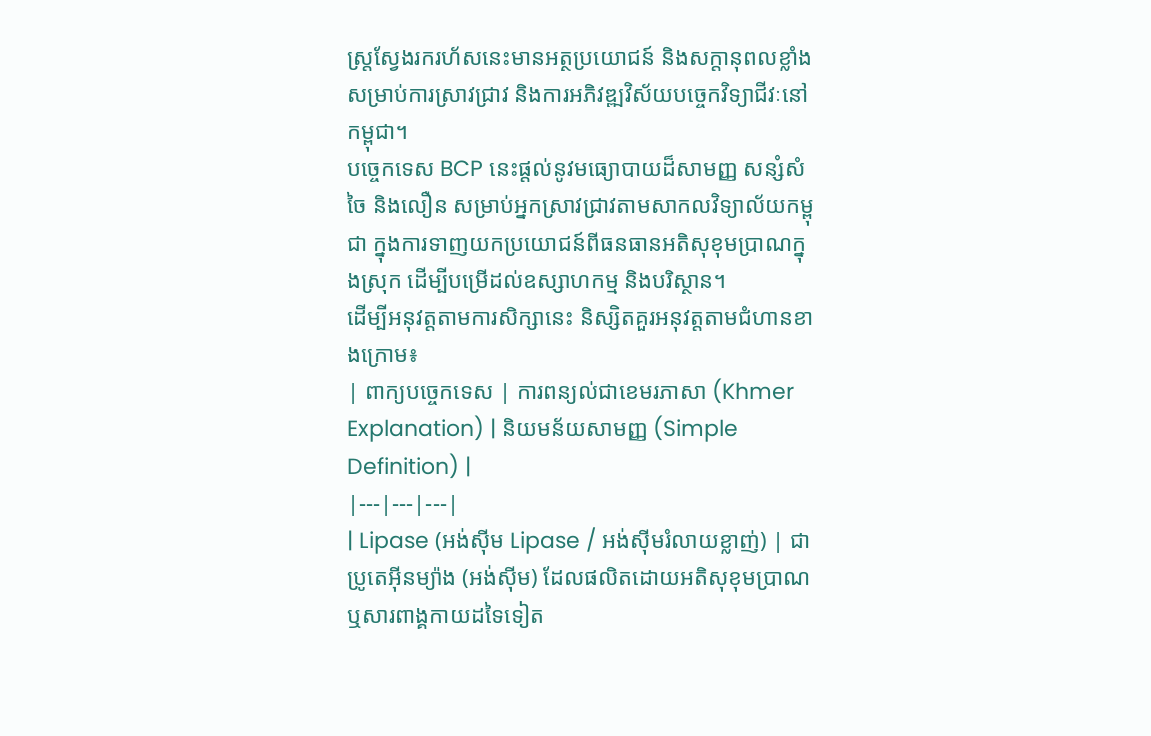ស្ត្រស្វែងរករហ័សនេះមានអត្ថប្រយោជន៍ និងសក្តានុពលខ្លាំងសម្រាប់ការស្រាវជ្រាវ និងការអភិវឌ្ឍវិស័យបច្ចេកវិទ្យាជីវៈនៅកម្ពុជា។
បច្ចេកទេស BCP នេះផ្តល់នូវមធ្យោបាយដ៏សាមញ្ញ សន្សំសំចៃ និងលឿន សម្រាប់អ្នកស្រាវជ្រាវតាមសាកលវិទ្យាល័យកម្ពុជា ក្នុងការទាញយកប្រយោជន៍ពីធនធានអតិសុខុមប្រាណក្នុងស្រុក ដើម្បីបម្រើដល់ឧស្សាហកម្ម និងបរិស្ថាន។
ដើម្បីអនុវត្តតាមការសិក្សានេះ និស្សិតគួរអនុវត្តតាមជំហានខាងក្រោម៖
| ពាក្យបច្ចេកទេស | ការពន្យល់ជាខេមរភាសា (Khmer Explanation) | និយមន័យសាមញ្ញ (Simple Definition) |
|---|---|---|
| Lipase (អង់ស៊ីម Lipase / អង់ស៊ីមរំលាយខ្លាញ់) | ជាប្រូតេអ៊ីនម្យ៉ាង (អង់ស៊ីម) ដែលផលិតដោយអតិសុខុមប្រាណ ឬសារពាង្គកាយដទៃទៀត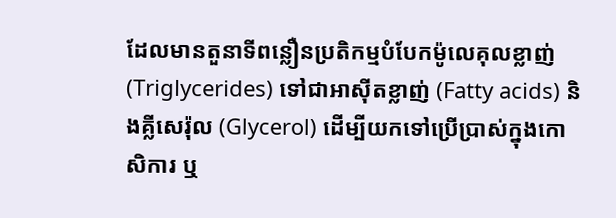ដែលមានតួនាទីពន្លឿនប្រតិកម្មបំបែកម៉ូលេគុលខ្លាញ់ (Triglycerides) ទៅជាអាស៊ីតខ្លាញ់ (Fatty acids) និងគ្លីសេរ៉ុល (Glycerol) ដើម្បីយកទៅប្រើប្រាស់ក្នុងកោសិការ ឬ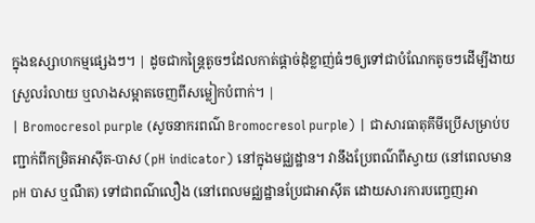ក្នុងឧស្សាហកម្មផ្សេងៗ។ | ដូចជាកន្ត្រៃតូចៗដែលកាត់ផ្តាច់ដុំខ្លាញ់ធំៗឲ្យទៅជាបំណែកតូចៗដើម្បីងាយស្រួលរំលាយ ឬលាងសម្អាតចេញពីសម្លៀកបំពាក់។ |
| Bromocresol purple (សូចនាករពណ៌ Bromocresol purple) | ជាសារធាតុគីមីប្រើសម្រាប់បញ្ជាក់ពីកម្រិតអាស៊ីត-បាស (pH indicator) នៅក្នុងមជ្ឈដ្ឋាន។ វានឹងប្រែពណ៌ពីស្វាយ (នៅពេលមាន pH បាស ឬណឺត) ទៅជាពណ៌លឿង (នៅពេលមជ្ឈដ្ឋានប្រែជាអាស៊ីត ដោយសារការបញ្ចេញអា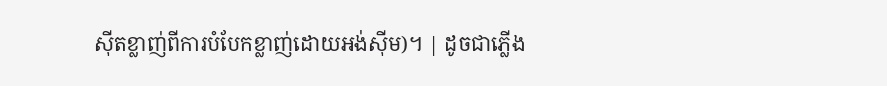ស៊ីតខ្លាញ់ពីការបំបែកខ្លាញ់ដោយអង់ស៊ីម)។ | ដូចជាភ្លើង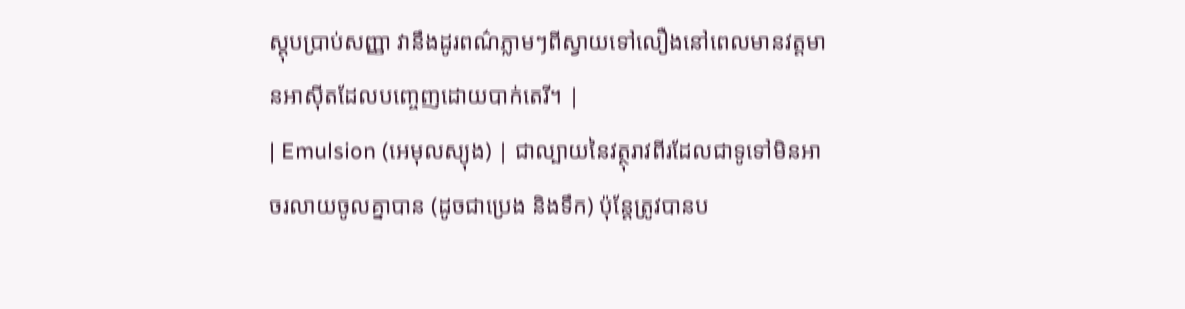ស្តុបប្រាប់សញ្ញា វានឹងដូរពណ៌ភ្លាមៗពីស្វាយទៅលឿងនៅពេលមានវត្តមានអាស៊ីតដែលបញ្ចេញដោយបាក់តេរី។ |
| Emulsion (អេមុលស្យុង) | ជាល្បាយនៃវត្ថុរាវពីរដែលជាទូទៅមិនអាចរលាយចូលគ្នាបាន (ដូចជាប្រេង និងទឹក) ប៉ុន្តែត្រូវបានប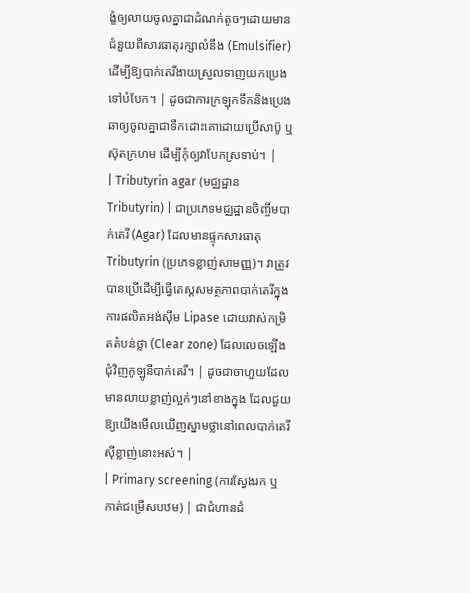ង្ខំឲ្យលាយចូលគ្នាជាដំណក់តូចៗដោយមានជំនួយពីសារធាតុរក្សាលំនឹង (Emulsifier) ដើម្បីឱ្យបាក់តេរីងាយស្រួលទាញយកប្រេងទៅបំបែក។ | ដូចជាការក្រឡុកទឹកនិងប្រេងឆាឲ្យចូលគ្នាជាទឹកដោះគោដោយប្រើសាប៊ូ ឬស៊ុតក្រហម ដើម្បីកុំឲ្យវាបែកស្រទាប់។ |
| Tributyrin agar (មជ្ឈដ្ឋាន Tributyrin) | ជាប្រភេទមជ្ឈដ្ឋានចិញ្ចឹមបាក់តេរី (Agar) ដែលមានផ្ទុកសារធាតុ Tributyrin (ប្រភេទខ្លាញ់សាមញ្ញ)។ វាត្រូវបានប្រើដើម្បីធ្វើតេស្តសមត្ថភាពបាក់តេរីក្នុងការផលិតអង់ស៊ីម Lipase ដោយវាស់កម្រិតតំបន់ថ្លា (Clear zone) ដែលលេចឡើងជុំវិញកូឡូនីបាក់តេរី។ | ដូចជាចាហួយដែលមានលាយខ្លាញ់ល្អក់ៗនៅខាងក្នុង ដែលជួយឱ្យយើងមើលឃើញស្នាមថ្លានៅពេលបាក់តេរីស៊ីខ្លាញ់នោះអស់។ |
| Primary screening (ការស្វែងរក ឬកាត់ជម្រើសបឋម) | ជាជំហានដំ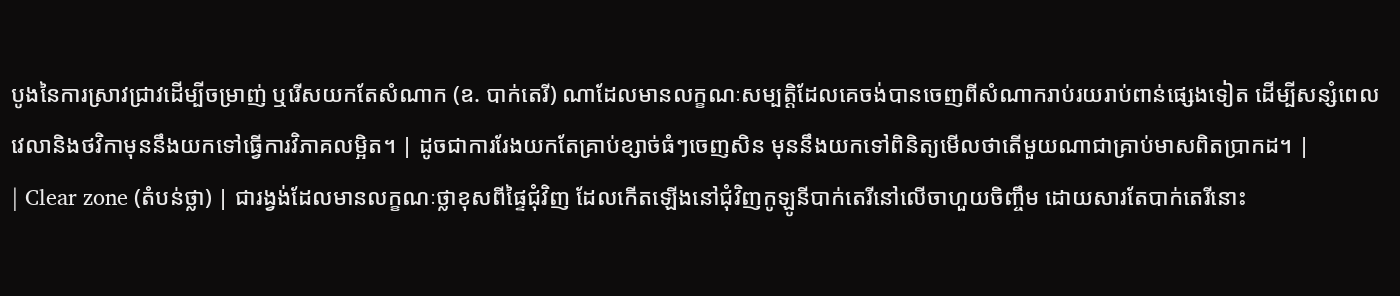បូងនៃការស្រាវជ្រាវដើម្បីចម្រាញ់ ឬរើសយកតែសំណាក (ឧ. បាក់តេរី) ណាដែលមានលក្ខណៈសម្បត្តិដែលគេចង់បានចេញពីសំណាករាប់រយរាប់ពាន់ផ្សេងទៀត ដើម្បីសន្សំពេលវេលានិងថវិកាមុននឹងយកទៅធ្វើការវិភាគលម្អិត។ | ដូចជាការរែងយកតែគ្រាប់ខ្សាច់ធំៗចេញសិន មុននឹងយកទៅពិនិត្យមើលថាតើមួយណាជាគ្រាប់មាសពិតប្រាកដ។ |
| Clear zone (តំបន់ថ្លា) | ជារង្វង់ដែលមានលក្ខណៈថ្លាខុសពីផ្ទៃជុំវិញ ដែលកើតឡើងនៅជុំវិញកូឡូនីបាក់តេរីនៅលើចាហួយចិញ្ចឹម ដោយសារតែបាក់តេរីនោះ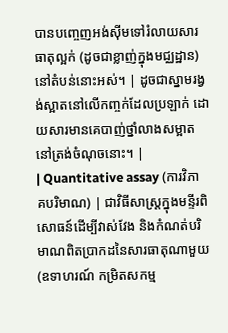បានបញ្ចេញអង់ស៊ីមទៅរំលាយសារធាតុល្អក់ (ដូចជាខ្លាញ់ក្នុងមជ្ឈដ្ឋាន) នៅតំបន់នោះអស់។ | ដូចជាស្នាមរង្វង់ស្អាតនៅលើកញ្ចក់ដែលប្រឡាក់ ដោយសារមានគេបាញ់ថ្នាំលាងសម្អាតនៅត្រង់ចំណុចនោះ។ |
| Quantitative assay (ការវិភាគបរិមាណ) | ជាវិធីសាស្ត្រក្នុងមន្ទីរពិសោធន៍ដើម្បីវាស់វែង និងកំណត់បរិមាណពិតប្រាកដនៃសារធាតុណាមួយ (ឧទាហរណ៍ កម្រិតសកម្ម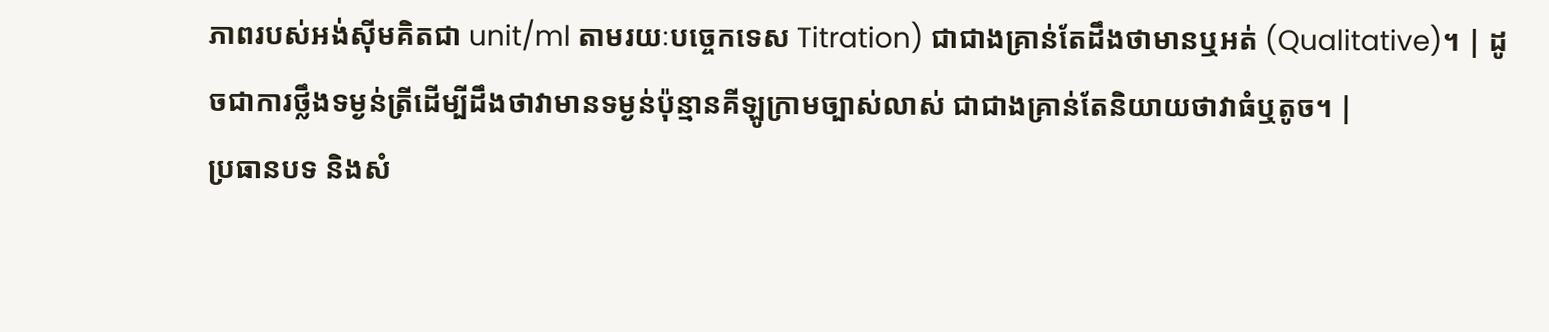ភាពរបស់អង់ស៊ីមគិតជា unit/ml តាមរយៈបច្ចេកទេស Titration) ជាជាងគ្រាន់តែដឹងថាមានឬអត់ (Qualitative)។ | ដូចជាការថ្លឹងទម្ងន់ត្រីដើម្បីដឹងថាវាមានទម្ងន់ប៉ុន្មានគីឡូក្រាមច្បាស់លាស់ ជាជាងគ្រាន់តែនិយាយថាវាធំឬតូច។ |
ប្រធានបទ និងសំ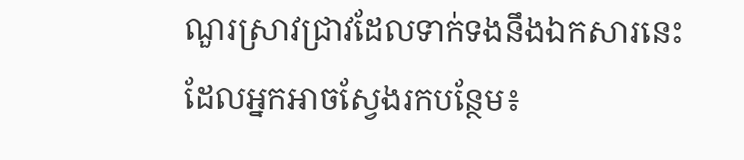ណួរស្រាវជ្រាវដែលទាក់ទងនឹងឯកសារនេះ ដែលអ្នកអាចស្វែងរកបន្ថែម៖